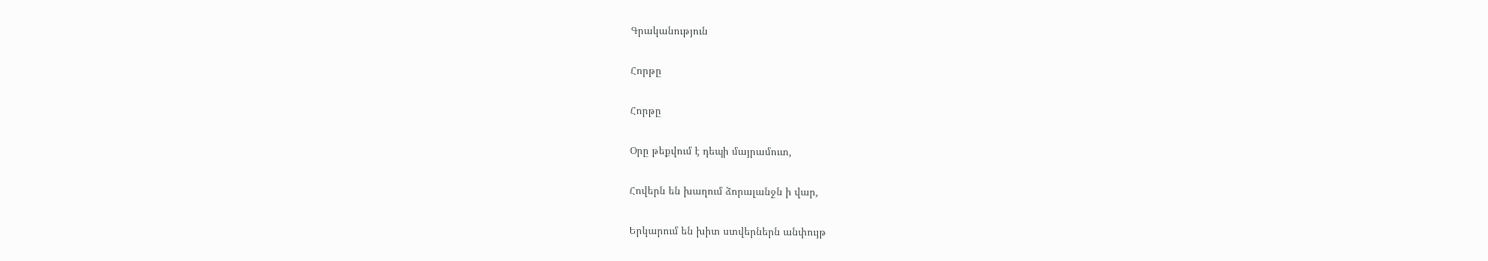Գրականություն

Հորթը

Հորթը

Օրը թեքվում է դեպի մայրամուտ,

Հովերն են խաղում ձորալանջն ի վար,

Երկարում են խիտ ստվերներն անփույթ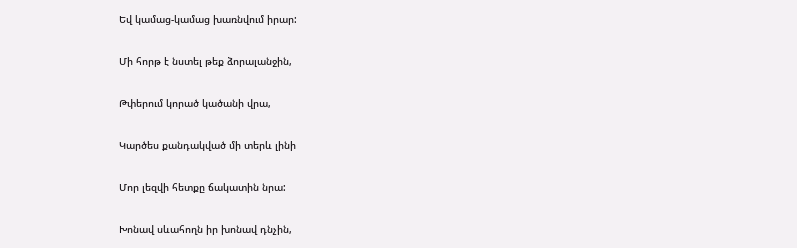Եվ կամաց-կամաց խառնվում իրար:

Մի հորթ է նստել թեք ձորալանջին,

Թփերում կորած կածանի վրա,

Կարծես քանդակված մի տերև լինի

Մոր լեզվի հետքը ճակատին նրա:

Խոնավ սևահողն իր խոնավ դնչին,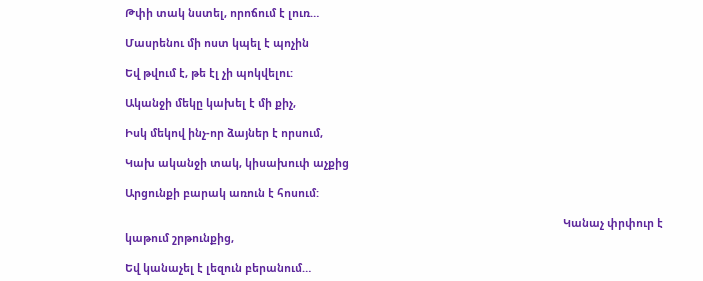Թփի տակ նստել, որոճում է լուռ…

Մասրենու մի ոստ կպել է պոչին

Եվ թվում է, թե էլ չի պոկվելու:

Ականջի մեկը կախել է մի քիչ,

Իսկ մեկով ինչ-որ ձայներ է որսում,

Կախ ականջի տակ, կիսախուփ աչքից

Արցունքի բարակ առուն է հոսում:

                                                                                                                                                  Կանաչ փրփուր է կաթում շրթունքից,

Եվ կանաչել է լեզուն բերանում…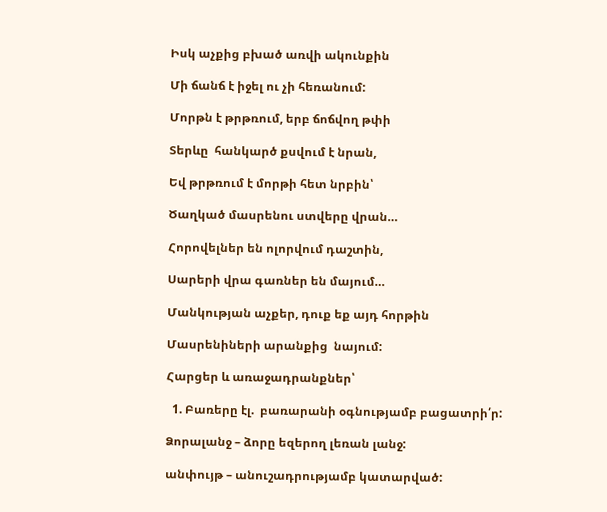Իսկ աչքից բխած առվի ակունքին

Մի ճանճ է իջել ու չի հեռանում:

Մորթն է թրթռում, երբ ճոճվող թփի

Տերևը  հանկարծ քսվում է նրան,

Եվ թրթռում է մորթի հետ նրբին՝

Ծաղկած մասրենու ստվերը վրան…

Հորովելներ են ոլորվում դաշտին,

Սարերի վրա գառներ են մայում…

Մանկության աչքեր, դուք եք այդ հորթին

Մասրենիների արանքից  նայում:

Հարցեր և առաջադրանքներ՝

  1. Բառերը էլ.  բառարանի օգնությամբ բացատրի՛ր:

Ձորալանջ – ձորը եզերող լեռան լանջ:

անփույթ – անուշադրությամբ կատարված: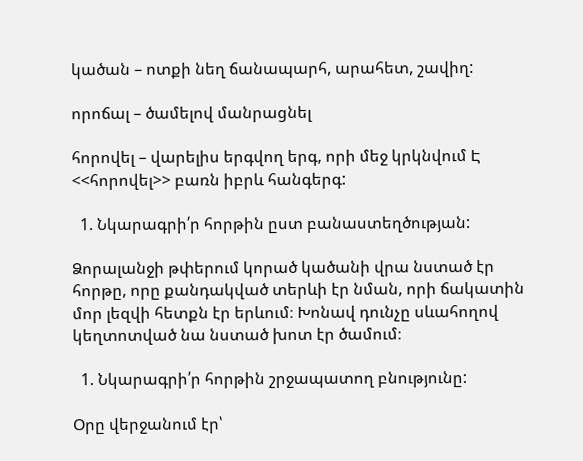կածան – ոտքի նեղ ճանապարհ, արահետ, շավիղ:

որոճալ – ծամելով մանրացնել

հորովել – վարելիս երգվող երգ, որի մեջ կրկնվում Է <<հորովել>> բառն իբրև հանգերգ:

  1. Նկարագրի՛ր հորթին ըստ բանաստեղծության:

Ձորալանջի թփերում կորած կածանի վրա նստած էր հորթը, որը քանդակված տերևի էր նման, որի ճակատին մոր լեզվի հետքն էր երևում։ Խոնավ դունչը սևահողով կեղտոտված նա նստած խոտ էր ծամում։

  1. Նկարագրի՛ր հորթին շրջապատող բնությունը:

Օրը վերջանում էր՝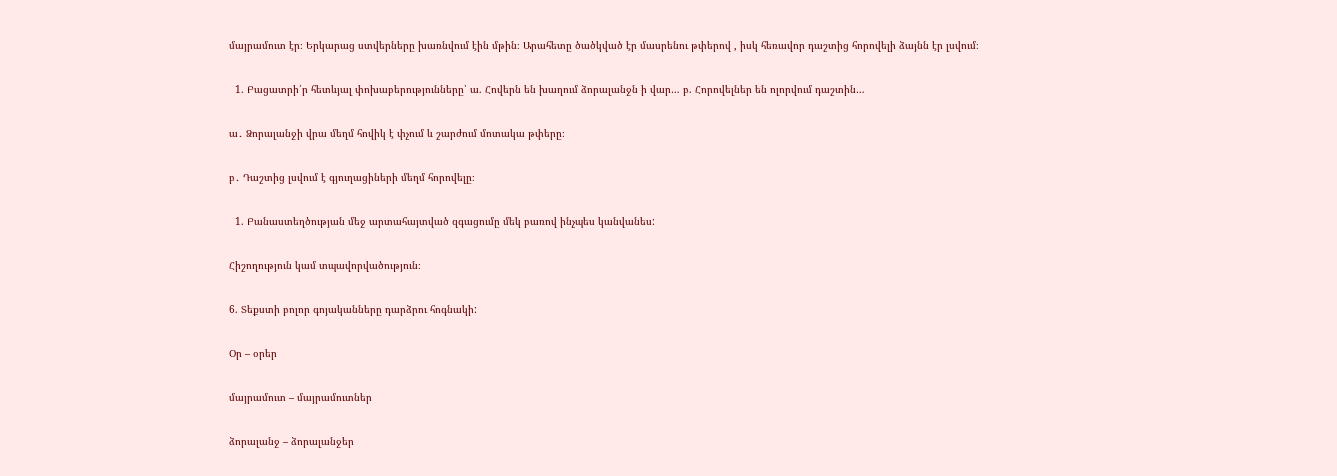մայրամուտ էր։ Երկարաց ստվերները խառնվում էին մթին։ Արահետը ծածկված էր մասրենու թփերով , իսկ հեռավոր դաշտից հորովելի ձայնն էր լսվում։

  1. Բացատրի՛ր հետևյալ փոխաբերությունները՝ ա. Հովերն են խաղում ձորալանջն ի վար… բ. Հորովելներ են ոլորվում դաշտին…

ա․ Ձորալանջի վրա մեղմ հովիկ է փչում և շարժում մոտակա թփերը։

բ․ Դաշտից լսվում է գյուղացիների մեղմ հորովելը։

  1. Բանաստեղծության մեջ արտահայտված զգացումը մեկ բառով ինչպես կանվանես:

Հիշողություն կամ տպավորվածություն։

6. Տեքստի բոլոր գոյականները դարձրու հոգնակի:

Օր – օրեր

մայրամուտ – մայրամուտներ

ձորալանջ – ձորալանջեր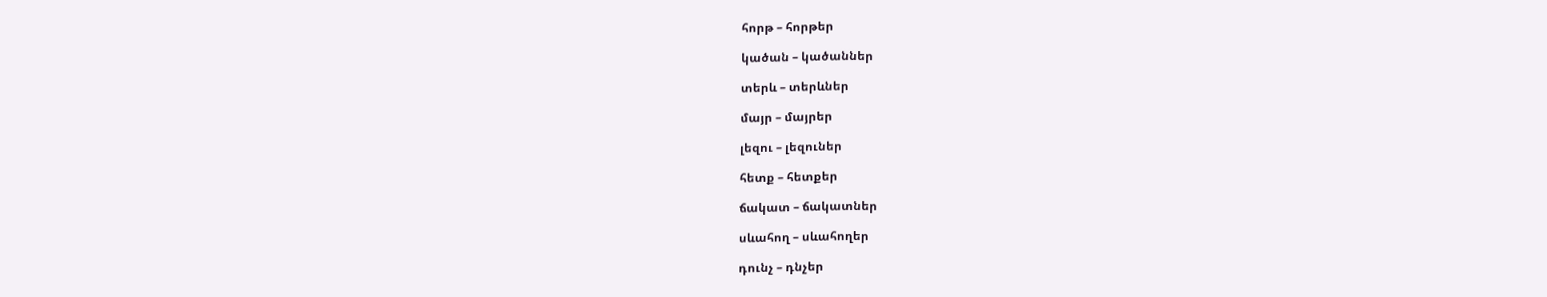հորթ – հորթեր

կածան – կածաններ

տերև – տերևներ

մայր – մայրեր

լեզու – լեզուներ

հետք – հետքեր

ճակատ – ճակատներ

սևահող – սևահողեր

դունչ – դնչեր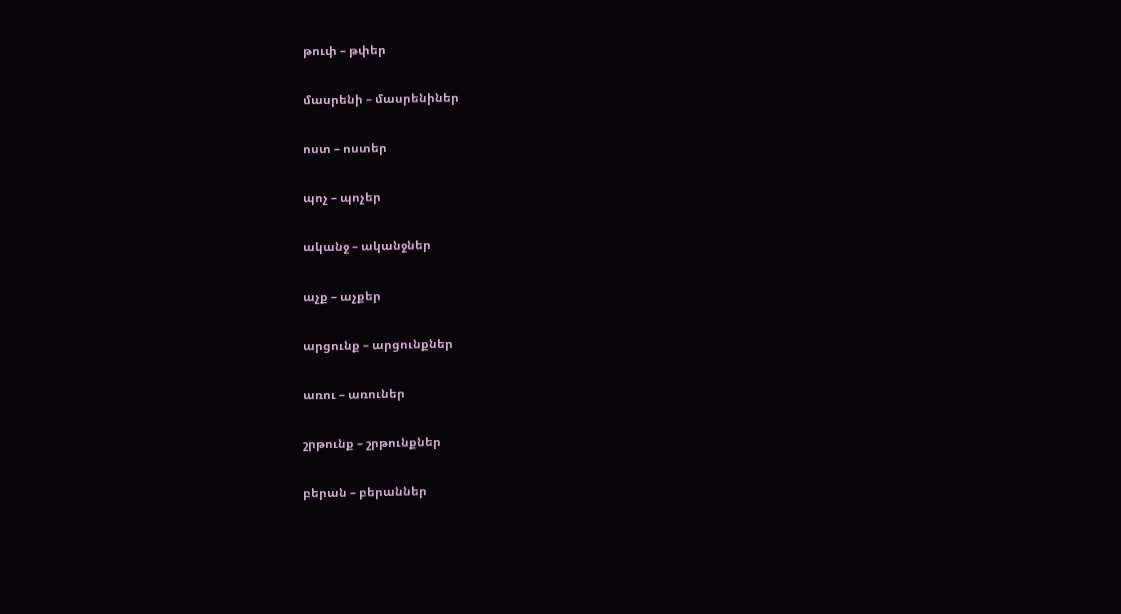թուփ – թփեր

մասրենի – մասրենիներ

ոստ – ոստեր

պոչ – պոչեր

ականջ – ականջներ

աչք – աչքեր

արցունք – արցունքներ

առու – առուներ

շրթունք – շրթունքներ

բերան – բերաններ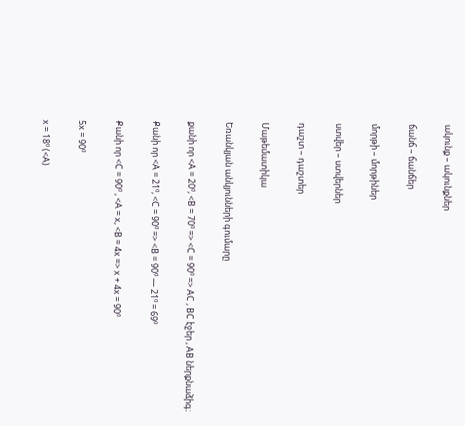ակունք – ակունքներ

ճանճ – ճանճեր

մորթի – մորթիներ

ստվեր – ստվերներ

դաշտ – դաշտեր

Մաթեմատիկա

Եռանկյան անկյունների գումարը

քանի որ <A = 20º, <B = 70º => <C = 90º => AC , BC էջեր , AB ներքնաձիգ։

Քանի որ <A = 21º, <C = 90º => <B = 90º — 21º = 69º

Քանի որ <C = 90º , <A = x, <B = 4x => x + 4x = 90º

5x = 90º

x = 18º (<A)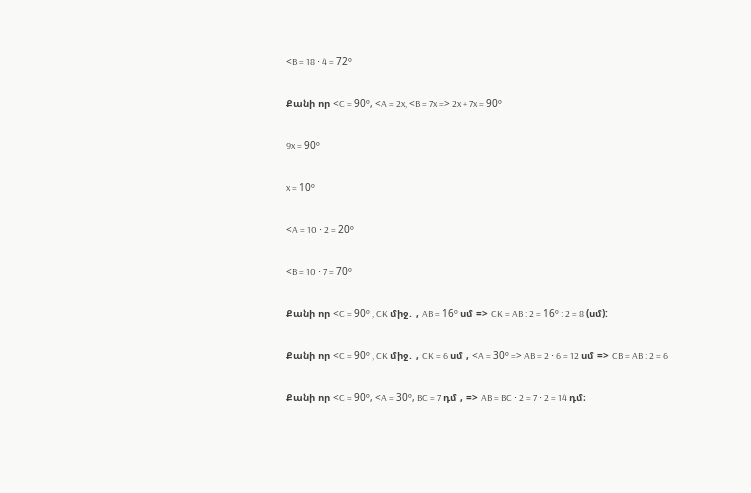<B = 18 ⋅ 4 = 72º

Քանի որ <C = 90º, <A = 2x, <B = 7x => 2x + 7x = 90º

9x = 90º

x = 10º

<A = 10 ⋅ 2 = 20º

<B = 10 ⋅ 7 = 70º

Քանի որ <C = 90º , CK միջ․ , AB = 16º սմ => CK = AB : 2 = 16º : 2 = 8 (սմ):

Քանի որ <C = 90º , CK միջ․ , CK = 6 սմ , <A = 30º => AB = 2 ⋅ 6 = 12 սմ => CB = AB : 2 = 6

Քանի որ <C = 90º, <A = 30º, BC = 7 դմ , => AB = BC ⋅ 2 = 7 ⋅ 2 = 14 դմ։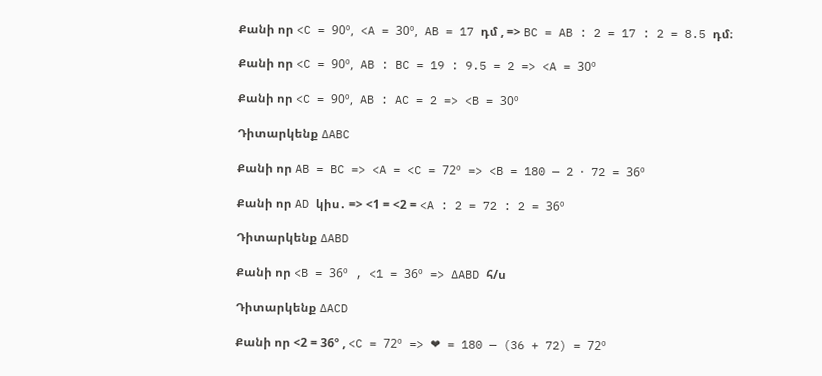Քանի որ <C = 90º, <A = 30º, AB = 17 դմ , => BC = AB : 2 = 17 : 2 = 8.5 դմ։

Քանի որ <C = 90º, AB : BC = 19 : 9.5 = 2 => <A = 30º

Քանի որ <C = 90º, AB : AC = 2 => <B = 30º

Դիտարկենք ∆ABC

Քանի որ AB = BC => <A = <C = 72º => <B = 180 — 2 ⋅ 72 = 36º

Քանի որ AD կիս․ => <1 = <2 = <A : 2 = 72 : 2 = 36º

Դիտարկենք ∆ABD

Քանի որ <B = 36º , <1 = 36º => ∆ABD հ/ս

Դիտարկենք ∆ACD

Քանի որ <2 = 36º , <C = 72º => ❤ = 180 — (36 + 72) = 72º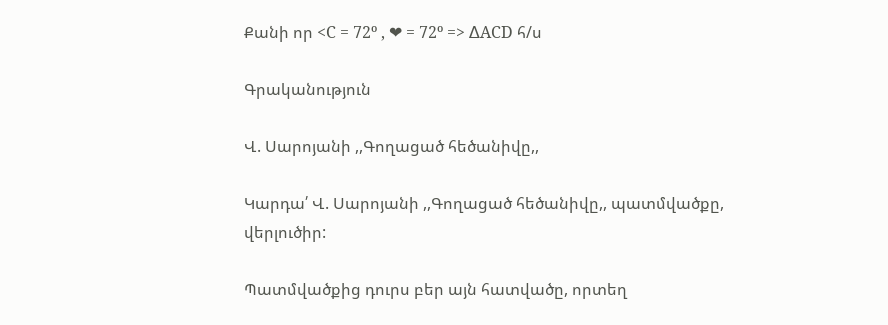Քանի որ <C = 72º , ❤ = 72º => ∆ACD հ/ս

Գրականություն

Վ. Սարոյանի ,,Գողացած հեծանիվը,,

Կարդա՛ Վ. Սարոյանի ,,Գողացած հեծանիվը,, պատմվածքը, վերլուծիր:

Պատմվածքից դուրս բեր այն հատվածը, որտեղ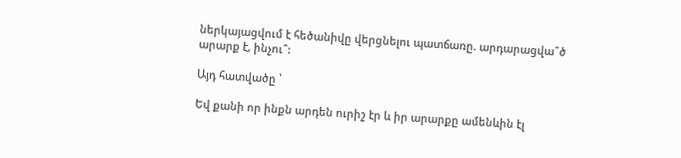ներկայացվում է հեծանիվը վերցնելու պատճառը. արդարացվա՞ծ արարք է, ինչու՞:

Այդ հատվածը ՝

Եվ քանի որ ինքն արդեն ուրիշ էր և իր արարքը ամենևին էլ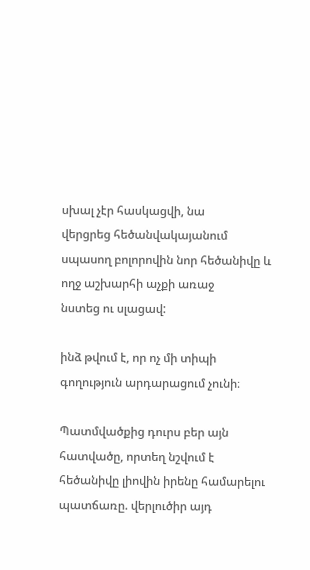սխալ չէր հասկացվի, նա
վերցրեց հեծանվակայանում սպասող բոլորովին նոր հեծանիվը և ողջ աշխարհի աչքի առաջ
նստեց ու սլացավ:

ինձ թվում է, որ ոչ մի տիպի գողություն արդարացում չունի։

Պատմվածքից դուրս բեր այն հատվածը, որտեղ նշվում է հեծանիվը լիովին իրենը համարելու պատճառը. վերլուծիր այդ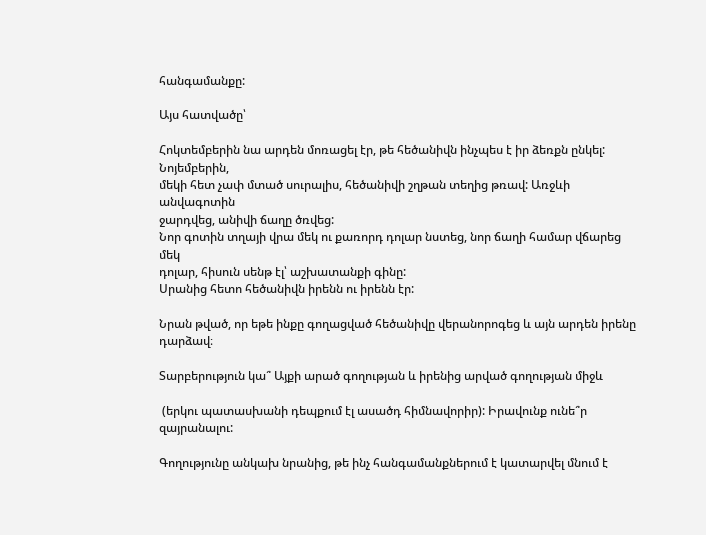հանգամանքը:

Այս հատվածը՝

Հոկտեմբերին նա արդեն մոռացել էր, թե հեծանիվն ինչպես է իր ձեռքն ընկել: Նոյեմբերին,
մեկի հետ չափ մտած սուրալիս, հեծանիվի շղթան տեղից թռավ: Առջևի անվագոտին
ջարդվեց, անիվի ճաղը ծռվեց:
Նոր գոտին տղայի վրա մեկ ու քառորդ դոլար նստեց, նոր ճաղի համար վճարեց մեկ
դոլար, հիսուն սենթ էլ՝ աշխատանքի գինը:
Սրանից հետո հեծանիվն իրենն ու իրենն էր:

Նրան թված, որ եթե ինքը գողացված հեծանիվը վերանորոգեց և այն արդեն իրենը դարձավ։

Տարբերություն կա՞ Այքի արած գողության և իրենից արված գողության միջև

 (երկու պատասխանի դեպքում էլ ասածդ հիմնավորիր): Իրավունք ունե՞ր զայրանալու:

Գողությունը անկախ նրանից, թե ինչ հանգամանքներում է կատարվել մնում է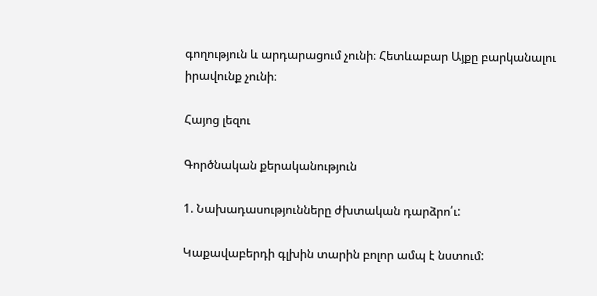գողություն և արդարացում չունի։ Հետևաբար Այքը բարկանալու իրավունք չունի։

Հայոց լեզու

Գործնական քերականություն

1. Նախադասությունները ժխտական դարձրո՛ւ:

Կաքավաբերդի գլխին տարին բոլոր ամպ է նստում: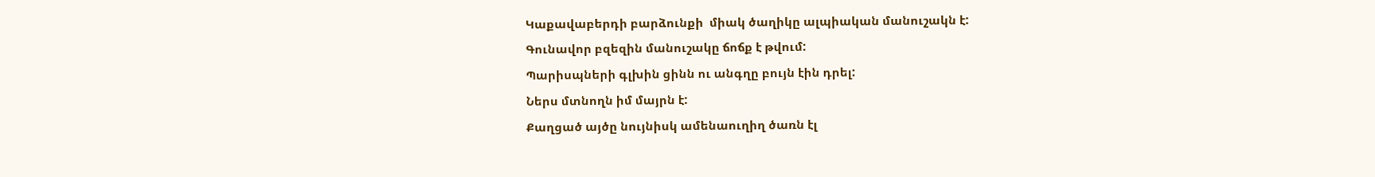Կաքավաբերդի բարձունքի  միակ ծաղիկը ալպիական մանուշակն է:
Գունավոր բզեզին մանուշակը ճոճք է թվում:
Պարիսպների գլխին ցինն ու անգղը բույն էին դրել:
Ներս մտնողն իմ մայրն է:
Քաղցած այծը նույնիսկ ամենաուղիղ ծառն էլ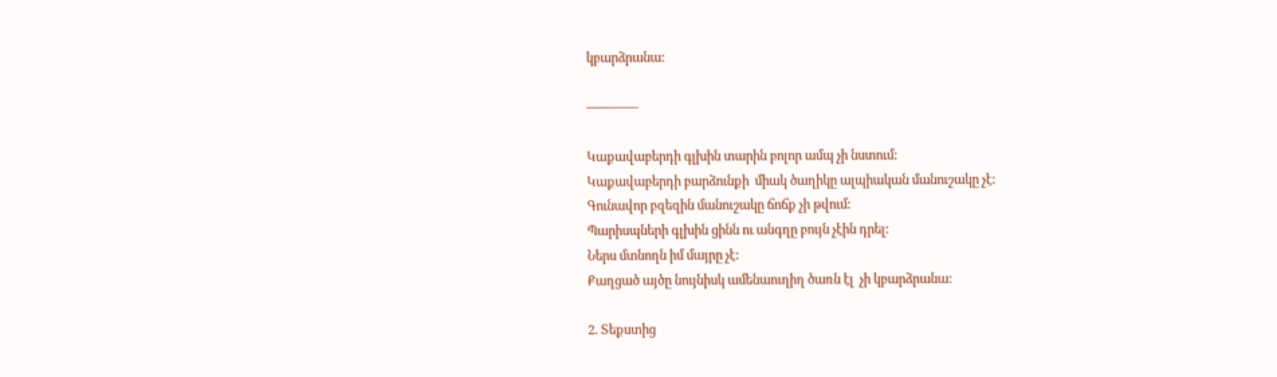կբարձրանա:

————

Կաքավաբերդի գլխին տարին բոլոր ամպ չի նստում:
Կաքավաբերդի բարձունքի  միակ ծաղիկը ալպիական մանուշակը չէ:
Գունավոր բզեզին մանուշակը ճոճք չի թվում:
Պարիսպների գլխին ցինն ու անգղը բույն չէին դրել:
Ներս մտնողն իմ մայրը չէ:
Քաղցած այծը նույնիսկ ամենաուղիղ ծառն էլ  չի կբարձրանա:

2. Տեքստից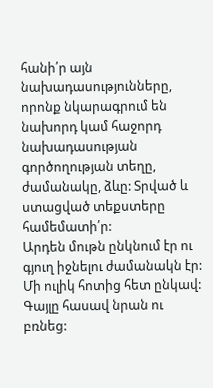հանի՛ր այն նախադասությունները, որոնք նկարագրում են նախորդ կամ հաջորդ նախադասության գործողության տեղը, ժամանակը, ձևը: Տրված և ստացված տեքստերը համեմատի՛ր:
Արդեն մութն ընկնում էր ու գյուղ իջնելու ժամանակն էր: Մի ուլիկ հոտից հետ ընկավ: Գայլը հասավ նրան ու բռնեց: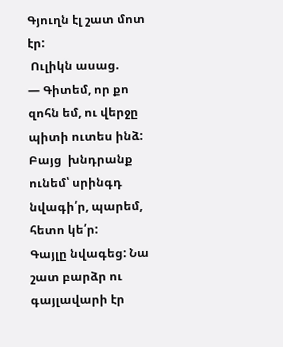Գյուղն էլ շատ մոտ էր:
 Ուլիկն ասաց.
— Գիտեմ, որ քո զոհն եմ, ու վերջը պիտի ուտես ինձ: Բայց  խնդրանք ունեմ՝ սրինգդ նվագի՛ր, պարեմ, հետո կե՛ր:
Գայլը նվագեց: Նա շատ բարձր ու գայլավարի էր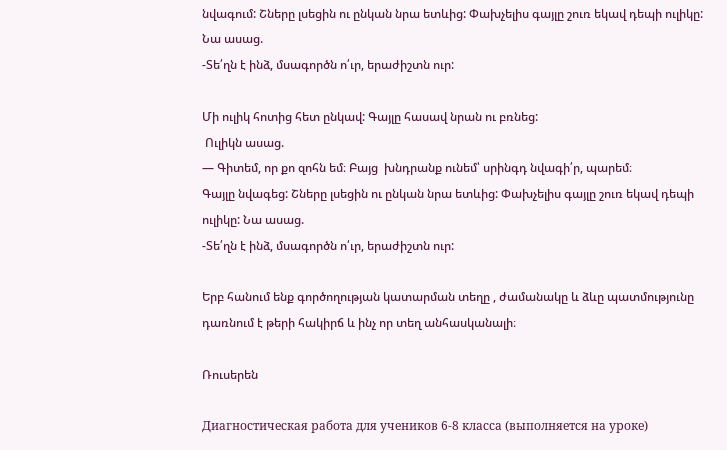նվագում: Շները լսեցին ու ընկան նրա ետևից: Փախչելիս գայլը շուռ եկավ դեպի ուլիկը: Նա ասաց.
-Տե՛ղն է ինձ, մսագործն ո՛ւր, երաժիշտն ուր:

Մի ուլիկ հոտից հետ ընկավ: Գայլը հասավ նրան ու բռնեց:
 Ուլիկն ասաց.
— Գիտեմ, որ քո զոհն եմ։ Բայց  խնդրանք ունեմ՝ սրինգդ նվագի՛ր, պարեմ։
Գայլը նվագեց: Շները լսեցին ու ընկան նրա ետևից: Փախչելիս գայլը շուռ եկավ դեպի ուլիկը: Նա ասաց.
-Տե՛ղն է ինձ, մսագործն ո՛ւր, երաժիշտն ուր:

Երբ հանում ենք գործողության կատարման տեղը , ժամանակը և ձևը պատմությունը դառնում է թերի հակիրճ և ինչ որ տեղ անհասկանալի։

Ռուսերեն

Диагностическая работа для учеников 6-8 класса (выполняется на уроке)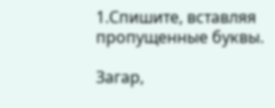1.Спишите, вставляя пропущенные буквы.

Загар,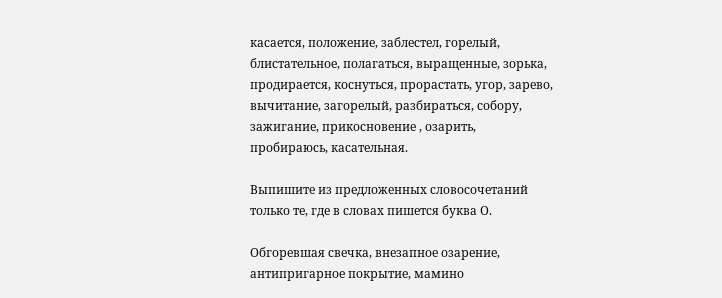касается, положение, заблестел, горелый, блистательное, полагаться, выращенные, зорька, продирается, коснуться, прорастать, угор, зарево, вычитание, загорелый, разбираться, собору, зажигание, прикосновение , озарить, пробираюсь, касательная.

Выпишите из предложенных словосочетаний только те, где в словах пишется буква О.

Обгоревшая свечка, внезапное озарение, антипригарное покрытие, мамино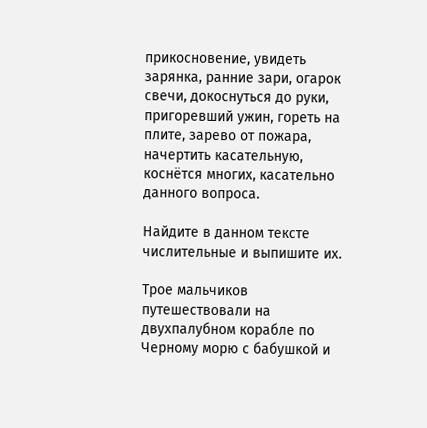прикосновение, увидеть зарянка, ранние зари, огарок свечи, докоснуться до руки, пригоревший ужин, гореть на плите, зарево от пожара, начертить касательную, коснётся многих, касательно данного вопроса.

Найдите в данном тексте числительные и выпишите их.

Трое мальчиков путешествовали на двухпалубном корабле по Черному морю с бабушкой и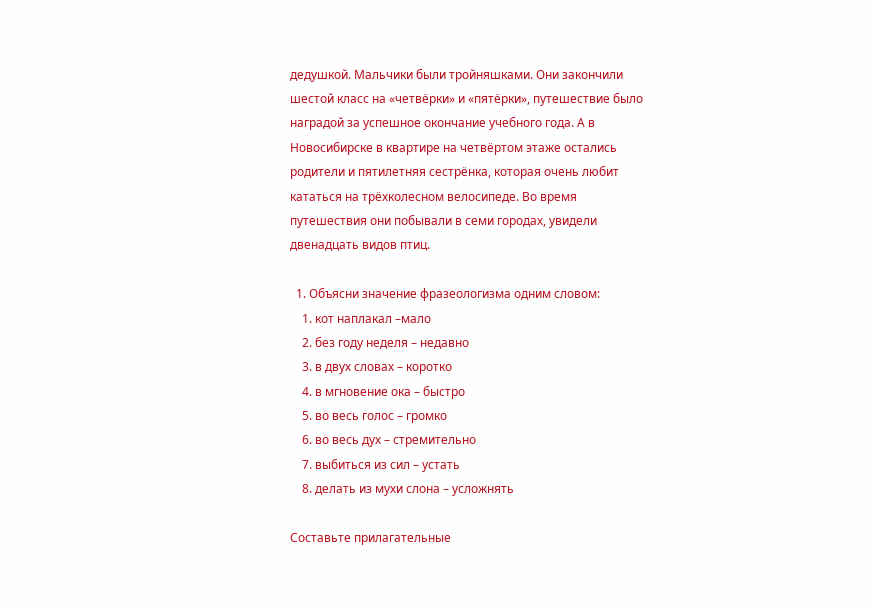дедушкой. Мальчики были тройняшками. Они закончили шестой класс на «четвёрки» и «пятёрки», путешествие было наградой за успешное окончание учебного года. А в Новосибирске в квартире на четвёртом этаже остались родители и пятилетняя сестрёнка, которая очень любит кататься на трёхколесном велосипеде. Во время путешествия они побывали в семи городах, увидели двенадцать видов птиц.

  1. Объясни значение фразеологизма одним словом:
    1. кот наплакал –мало
    2. без году неделя – недавно
    3. в двух словах – коротко
    4. в мгновение ока – быстро
    5. во весь голос – громко
    6. во весь дух – стремительно
    7. выбиться из сил – устать
    8. делать из мухи слона – усложнять

Составьте прилагательные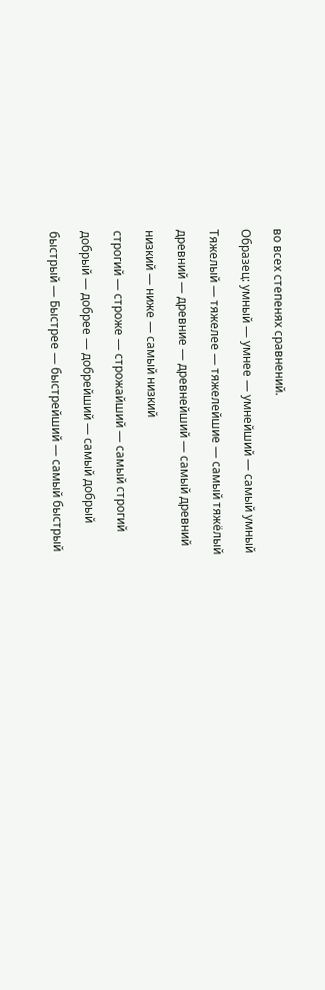во всех степенях сравнений.

Образец: умный — умнее — умнейший — самый умный

Тяжелый — тяжелее — тяжелейшие — самый тяжёлый

древний — древние — древнейший — самый древний

низкий — ниже — самый низкий

строгий — строже — строжайший — самый строгий

добрый — добрее — добрейший — самый добрый

быстрый — Быстрее — быстрейший — самый быстрый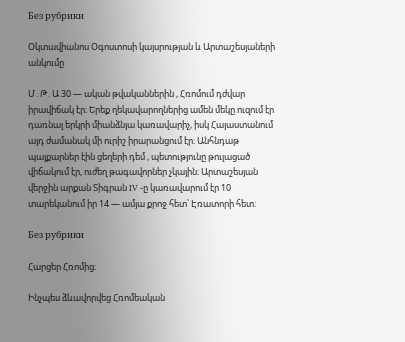Без рубрики

Օկտավիանոս Օգոստոսի կայսրության և Արտաշեսյաների անկումը

Մ․Թ․Ա 30 — ական թվականներին , Հռոմում դժվար իրավիճակ էր։ Երեք ղեկավարողներից ամեն մեկը ուզում էր դառնալ երկրի միանձնյա կառավարիչ, իսկ Հայաստանում այդ ժամանակ մի ուրիշ իրարանցում էր։ Անհնդաթ պայքարներ էին ցեղերի դեմ , պետությունը թուլացած վիճակում էր, ուժեղ թագավորներ չկային։ Արտաշեսյան վերջին արքան Տիգրան IV -ը կառավարում էր 10 տարեկանում իր 14 — ամյա քրոջ հետ՝ Էռատորի հետ։

Без рубрики

Հարցեր Հռոմից։

Ինչպես ձևավորվեց Հռոմեական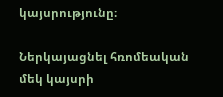կայսրությունը։

Ներկայացնել հռոմեական մեկ կայսրի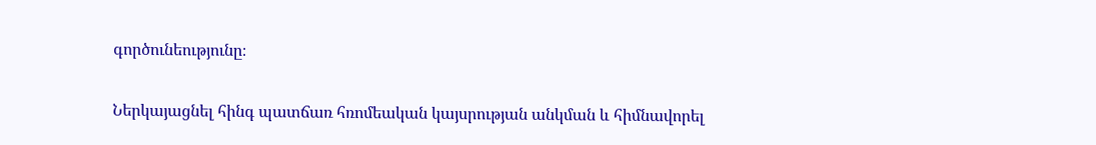գործունեությունը։

Ներկայացնել հինգ պատճառ հռոմեական կայսրության անկման և հիմնավորել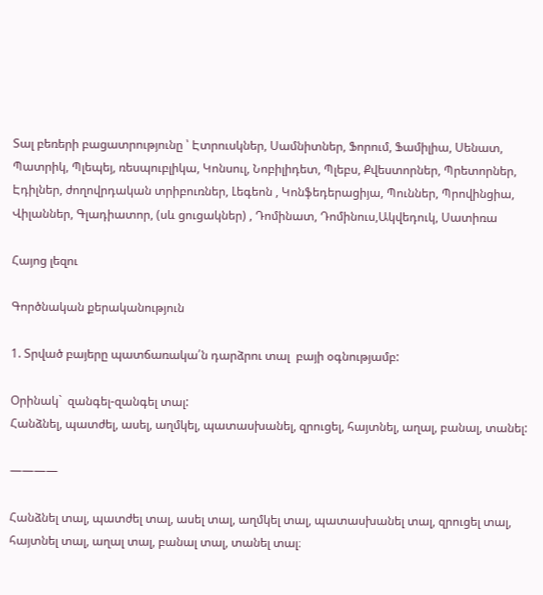Տալ բեռերի բացատրությունը ՝ Էտրուսկներ, Սամնիտներ, Ֆորում, Ֆամիլիա, Սենատ, Պատրիկ, Պլեպեյ, ռեսպուբլիկա, Կոնսուլ, Նոբիլիդետ, Պլեբս, Քվեստորներ, Պրետորներ, Էդիլներ, ժողովրդական տրիբուռներ, Լեգեոն , Կոնֆեդերացիյա, Պուններ, Պրովինցիա, Վիլաններ, Գլադիատոր, (սև ցուցակներ) , Դոմինատ, Դոմինուս,Ակվեդուկ, Սատիռա

Հայոց լեզու

Գործնական քերականություն

1. Տրված բայերը պատճառակա՛ն դարձրու տալ  բայի օգնությամբ:

Օրինակ`  զանգել-զանգել տալ:
Հանձնել, պատժել, ասել, աղմկել, պատասխանել, զրուցել, հայտնել, աղալ, բանալ, տանել:

————

Հանձնել տալ, պատժել տալ, ասել տալ, աղմկել տալ, պատասխանել տալ, զրուցել տալ, հայտնել տալ, աղալ տալ, բանալ տալ, տանել տալ։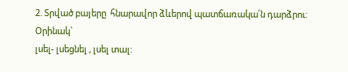2. Տրված բայերը  հնարավոր ձևերով պատճառակա՛ն դարձրու:
Օրինակ`
լսել- լսեցնել , լսել տալ: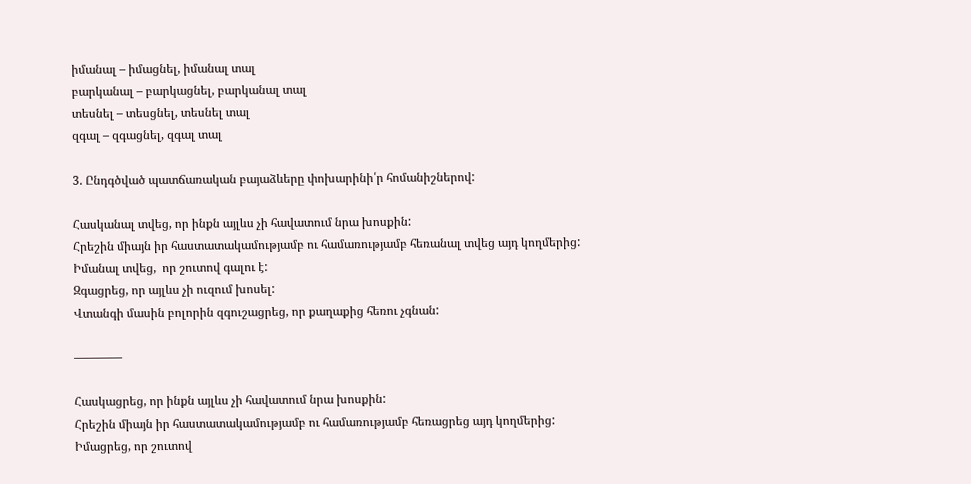իմանալ – իմացնել, իմանալ տալ
բարկանալ – բարկացնել, բարկանալ տալ
տեսնել – տեսցնել, տեսնել տալ
զգալ – զգացնել, զգալ տալ

3. Ընդգծված պատճառական բայաձևերը փոխարինի՛ր հոմանիշներով:

Հասկանալ տվեց, որ ինքն այլևս չի հավատում նրա խոսքին:
Հրեշին միայն իր հաստատակամությամբ ու համառությամբ հեռանալ տվեց այդ կողմերից:
Իմանալ տվեց,  որ շուտով գալու է:
Զգացրեց, որ այլևս չի ուզում խոսել:
Վտանգի մասին բոլորին զգուշացրեց, որ քաղաքից հեռու չգնան:

————

Հասկացրեց, որ ինքն այլևս չի հավատում նրա խոսքին:
Հրեշին միայն իր հաստատակամությամբ ու համառությամբ հեռացրեց այդ կողմերից:
Իմացրեց, որ շուտով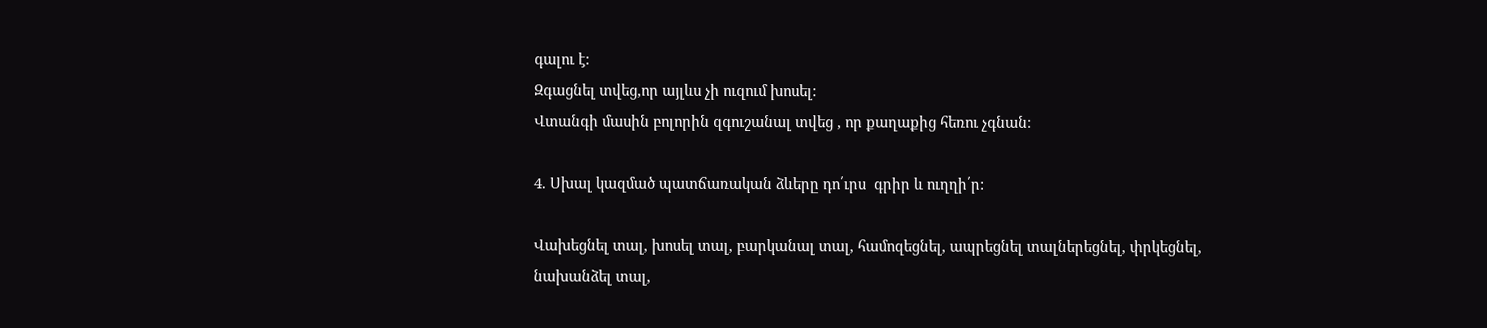գալու է:
Զգացնել տվեց,որ այլևս չի ուզում խոսել:
Վտանգի մասին բոլորին զգուշանալ տվեց , որ քաղաքից հեռու չգնան։

4. Սխալ կազմած պատճառական ձևերը դո՛ւրս  գրիր և ուղղի՛ր:

Վախեցնել տալ, խոսել տալ, բարկանալ տալ, համոզեցնել, ապրեցնել տալներեցնել, փրկեցնել, նախանձել տալ,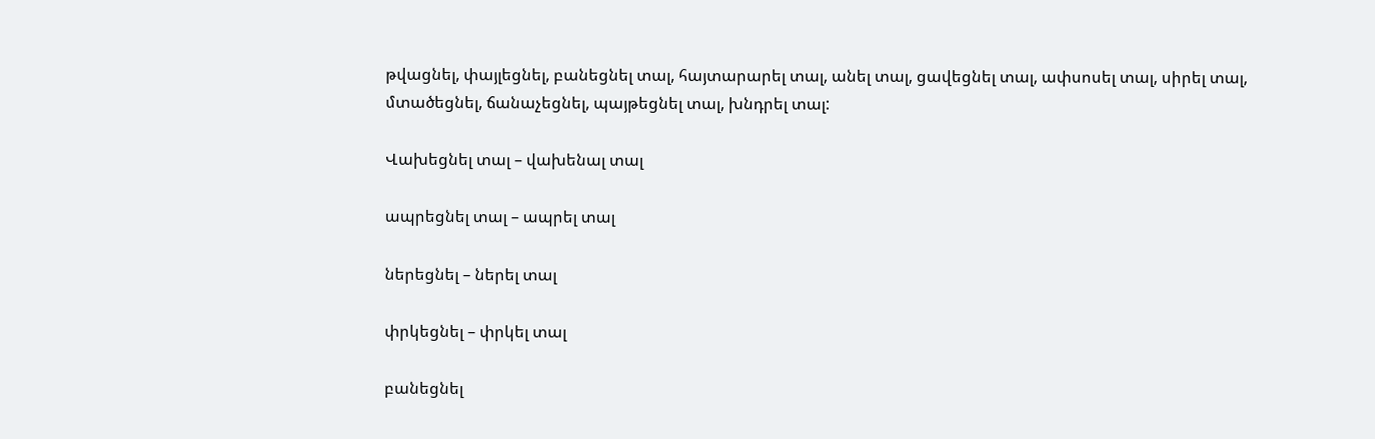թվացնել, փայլեցնել, բանեցնել տալ, հայտարարել տալ, անել տալ, ցավեցնել տալ, ափսոսել տալ, սիրել տալ, մտածեցնել, ճանաչեցնել, պայթեցնել տալ, խնդրել տալ:

Վախեցնել տալ – վախենալ տալ

ապրեցնել տալ – ապրել տալ

ներեցնել – ներել տալ

փրկեցնել – փրկել տալ

բանեցնել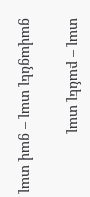տալ – բանել տալ

ցավացնել տալ – ցավ տալ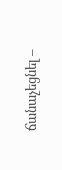ճանաչեցնել –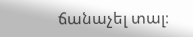ճանաչել տալ։